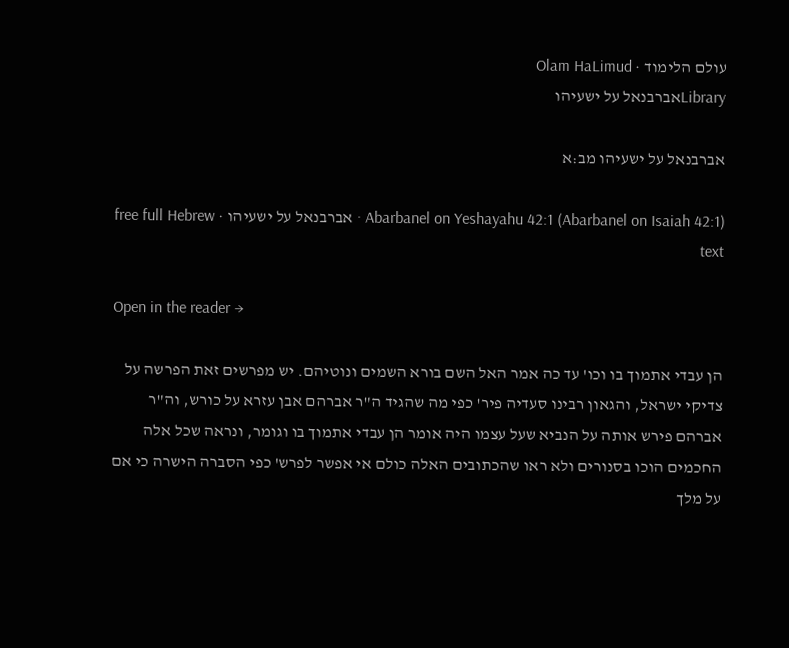עולם הלימוד · Olam HaLimud
Libraryאברבנאל על ישעיהו

אברבנאל על ישעיהו מב:א

Abarbanel on Yeshayahu 42:1 (Abarbanel on Isaiah 42:1) · אברבנאל על ישעיהו · free full Hebrew text

Open in the reader →

הן עבדי אתמוך בו וכו' עד כה אמר האל השם בורא השמים ונוטיהם. יש מפרשים זאת הפרשה על צדיקי ישראל, והגאון רבינו סעדיה פיר' כפי מה שהגיד ה"ר אברהם אבן עזרא על כורש, וה"ר אברהם פירש אותה על הנביא שעל עצמו היה אומר הן עבדי אתמוך בו וגומר, ונראה שכל אלה החכמים הוכו בסנורים ולא ראו שהכתובים האלה כולם אי אפשר לפרש' כפי הסברה הישרה כי אם על מלך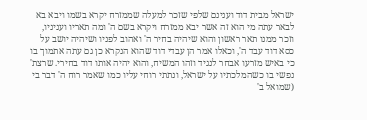ישראל מבית דוד וענינם שלפי שזכר למעלה שממזרח יקרא בשמו ויבא בא לבאר עתה מי הוא זה אשר יבא ממזרח ויקרא בשם ה' ומה תאריו ועניניו, וזכר ממנו תאר ראשון והוא שיהיה בחיר ה' ואהוב לפניו ושיהיה יושב על כסא דוד עבד ה', וכאלו אמר הן עבדי דוד שהוא הנקרא כן גם עתה אתמוך בו כי באיש מזרעו אבחר לנגיד וזהו המשיח, והוא יהיה אותו דוד בחירי. שרצת' נפשי בו כשהמלכתיו על ישראל, ונתתי רוחי עליו כמו שאמר רוח ה' דבר בי (שמואל ב'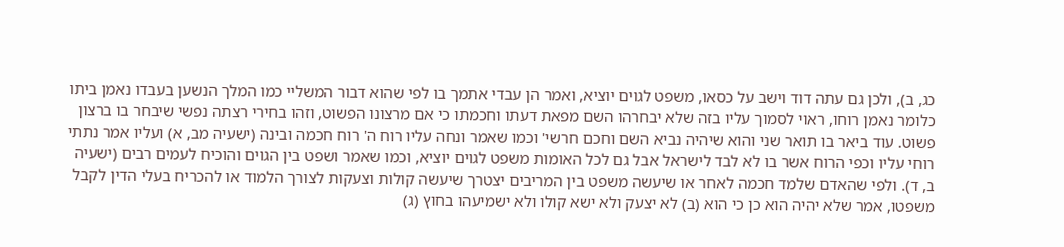כג, ב), ולכן גם עתה דוד וישב על כסאו, משפט לגוים יוציא, ואמר הן עבדי אתמך בו לפי שהוא דבור המשליי כמו המלך הנשען בעבדו נאמן ביתו כלומר נאמן רוחו, ראוי לסמוך עליו בזה שלא יבחרהו השם מפאת דעתו וחכמתו כי אם מרצונו הפשוט, וזהו בחירי רצתה נפשי שיבחר בו ברצון פשוט. עוד ביאר בו תואר שני והוא שיהיה נביא השם וחכם חרשי' וכמו שאמר ונחה עליו רוח ה' רוח חכמה ובינה (ישעיה מב, א) ועליו אמר נתתי רוחי עליו וכפי הרוח אשר בו לא לבד לישראל אבל גם לכל האומות משפט לגוים יוציא, וכמו שאמר ושפט בין הגוים והוכיח לעמים רבים (ישעיה ב, ד). ולפי שהאדם שלמד חכמה לאחר או שיעשה משפט בין המריבים יצטרך שיעשה קולות וצעקות לצורך הלמוד או להכריח בעלי הדין לקבל משפטו, אמר שלא יהיה הוא כן כי הוא (ב) לא יצעק ולא ישא קולו ולא ישמיעהו בחוץ (ג)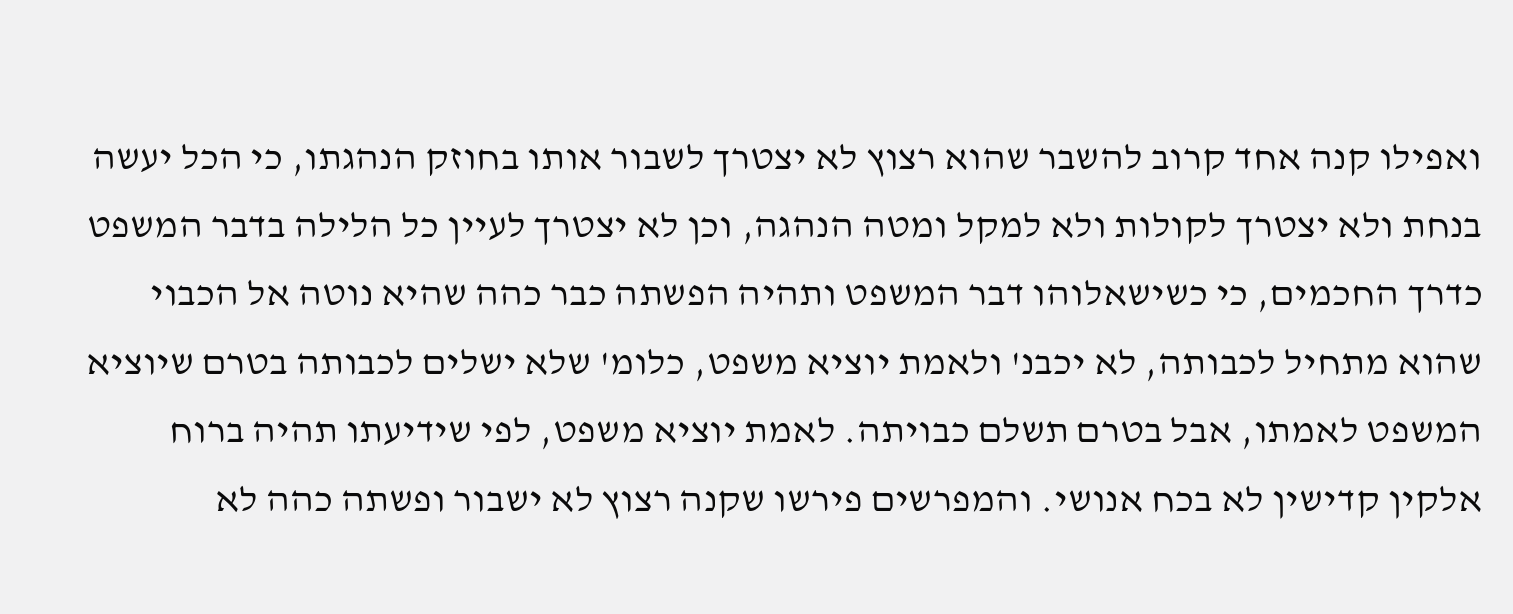ואפילו קנה אחד קרוב להשבר שהוא רצוץ לא יצטרך לשבור אותו בחוזק הנהגתו, כי הכל יעשה בנחת ולא יצטרך לקולות ולא למקל ומטה הנהגה, וכן לא יצטרך לעיין כל הלילה בדבר המשפט כדרך החכמים, כי כשישאלוהו דבר המשפט ותהיה הפשתה כבר כהה שהיא נוטה אל הכבוי שהוא מתחיל לכבותה, לא יכבנ' ולאמת יוציא משפט, כלומ' שלא ישלים לכבותה בטרם שיוציא המשפט לאמתו, אבל בטרם תשלם כבויתה. לאמת יוציא משפט, לפי שידיעתו תהיה ברוח אלקין קדישין לא בכח אנושי. והמפרשים פירשו שקנה רצוץ לא ישבור ופשתה כהה לא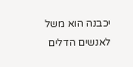יכבנה הוא משל לאנשים הדלים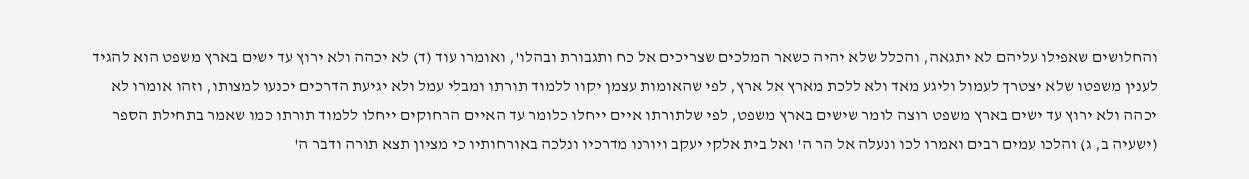והחלושים שאפילו עליהם לא יתגאה, והכלל שלא יהיה כשאר המלכים שצריכים אל כח ותגבורת ובהלו', ואומרו עוד (ד) לא יכהה ולא ירוץ עד ישים בארץ משפט הוא להגיד לענין משפטו שלא יצטרך לעמול וליגע מאד ולא ללכת מארץ אל ארץ, לפי שהאומות עצמן יקוו ללמוד תורתו ומבלי עמל ולא יגיעת הדרכים יכנעו למצותו, וזהו אומרו לא יכהה ולא ירוץ עד ישים בארץ משפט רוצה לומר שישים בארץ משפט, לפי שלתורתו איים ייחלו כלומר עד האיים הרחוקים ייחלו ללמוד תורתו כמו שאמר בתחילת הספר (ישעיה ב, ג) והלכו עמים רבים ואמרו לכו ונעלה אל הר ה' ואל בית אלקי יעקב ויורנו מדרכיו ונלכה באורחותיו כי מציון תצא תורה ודבר ה'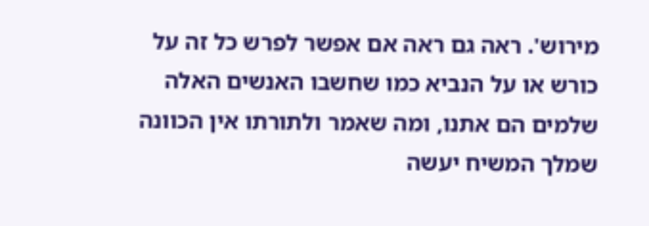מירוש'. ראה גם ראה אם אפשר לפרש כל זה על כורש או על הנביא כמו שחשבו האנשים האלה שלמים הם אתנו, ומה שאמר ולתורתו אין הכוונה שמלך המשיח יעשה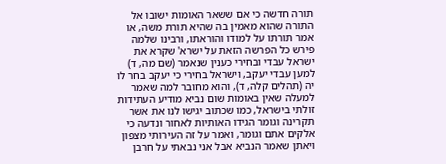תורה חדשה כי אם ששאר האומות ישובו אל התורה שהוא מאמין בה שהיא תורת משה, או אמר תורתו על למודו והוראתו, ורבינו שלמה פירש כל הפרשה הזאת על ישרא' שקרא את ישראל עבדי ובחירי כענין שנאמר (שם מה, ד) למען עבדי יעקב, וישראל בחירי כי יעקב בחר לו יה (תהלים קלה, ד), והוא מחובר למה שאמר למעלה שאין באומות שום נביא מודיע העתידות זולתי בישראל, כמו שכתוב יגישו לנו את אשר תקרינה וגומר הגידו האותיות לאחור ונדעה כי אלקים אתם וגומר, ואמר על זה העירותי מצפון ויאתן שאמר הנביא אבל אני נבאתי על חרבן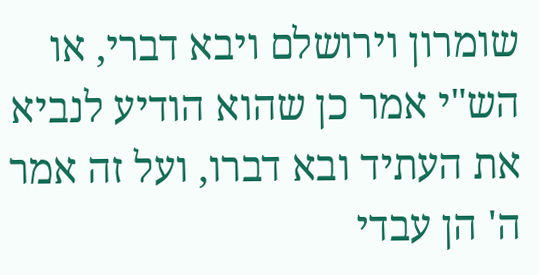שומרון וירושלם ויבא דברי, או הש"י אמר כן שהוא הודיע לנביא את העתיד ובא דברו, ועל זה אמר ה' הן עבדי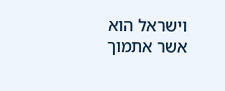וישראל הוא אשר אתמוך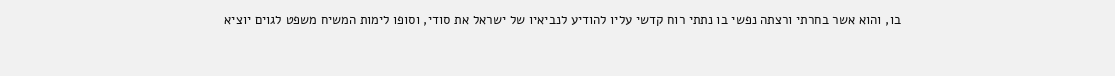בו, והוא אשר בחרתי ורצתה נפשי בו נתתי רוח קדשי עליו להודיע לנביאיו של ישראל את סודי, וסופו לימות המשיח משפט לגוים יוציא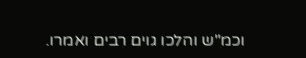וכמ"ש והלכו גוים רבים ואמרו.